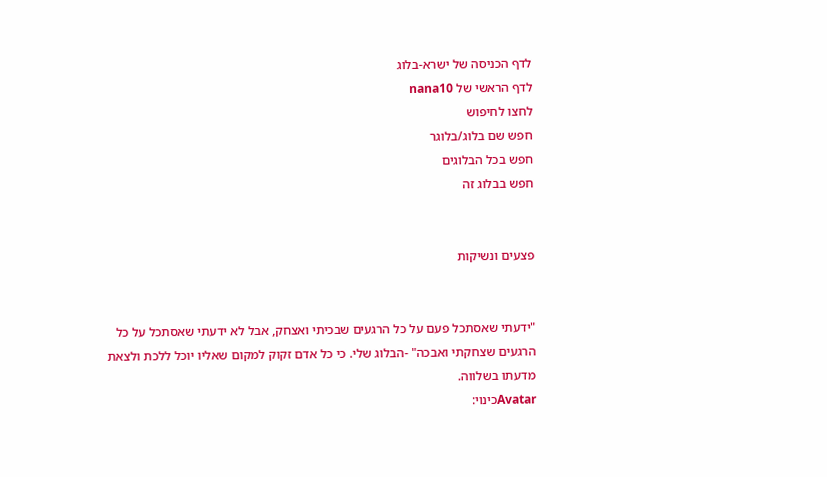לדף הכניסה של ישרא-בלוג
לדף הראשי של nana10
לחצו לחיפוש
חפש שם בלוג/בלוגר
חפש בכל הבלוגים
חפש בבלוג זה


פצעים ונשיקות


"ידעתי שאסתכל פעם על כל הרגעים שבכיתי ואצחק, אבל לא ידעתי שאסתכל על כל הרגעים שצחקתי ואבכה" -הבלוג שלי. כי כל אדם זקוק למקום שאליו יוכל ללכת ולצאת מדעתו בשלווה.
Avatarכינוי: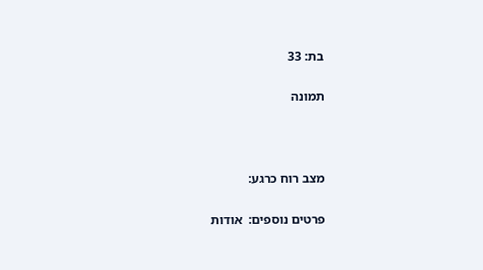בת: 33

תמונה



מצב רוח כרגע:

פרטים נוספים:  אודות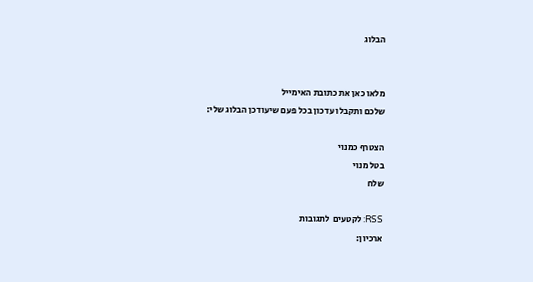הבלוג


מלאו כאן את כתובת האימייל
שלכם ותקבלו עדכון בכל פעם שיעודכן הבלוג שלי:

הצטרף כמנוי
בטל מנוי
שלח

RSS: לקטעים  לתגובות
ארכיון: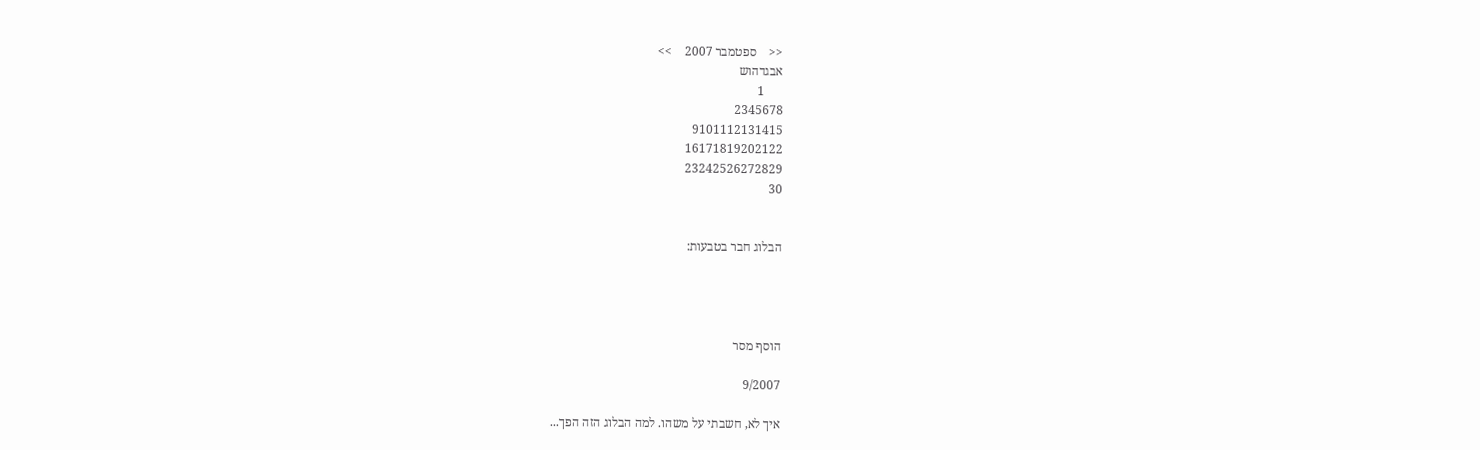<<    ספטמבר 2007    >>
אבגדהוש
      1
2345678
9101112131415
16171819202122
23242526272829
30


הבלוג חבר בטבעות:




הוסף מסר

9/2007

איך לא, חשבתי על משהו. למה הבלוג הזה הפך...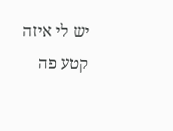יש לי איזה קטע פה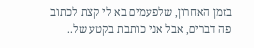בזמן האחרון, שלפעמים בא לי קצת לכתוב פה דברים, אבל אני כותבת בקטע של..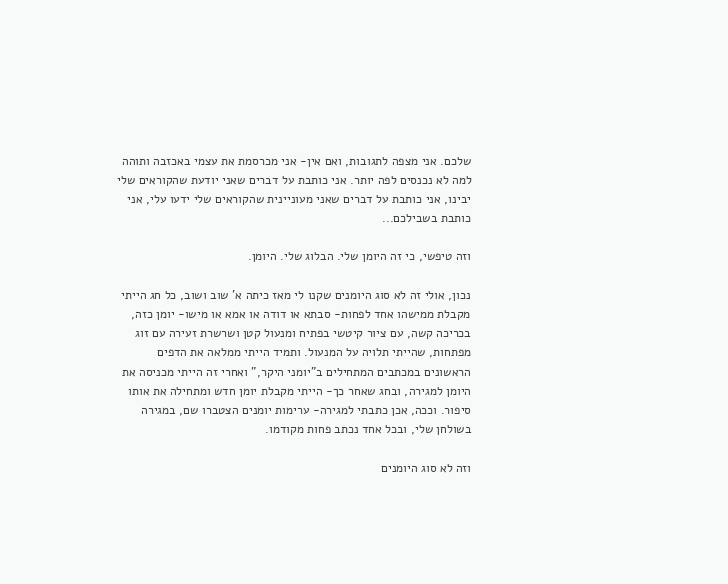שלכם. אני מצפה לתגובות, ואם אין- אני מכרסמת את עצמי באכזבה ותוהה למה לא נכנסים לפה יותר. אני כותבת על דברים שאני יודעת שהקוראים שלי יבינו, אני כותבת על דברים שאני מעוניינית שהקוראים שלי ידעו עלי, אני כותבת בשבילכם...

וזה טיפשי, כי זה היומן שלי. הבלוג שלי. היומן.

נכון, אולי זה לא סוג היומנים שקנו לי מאז כיתה א' שוב ושוב, כל חג הייתי מקבלת ממישהו אחד לפחות- סבתא או דודה או אמא או מישו- יומן כזה, בכריכה קשה, עם ציור קיטשי בפתיח ומנעול קטן ושרשרת זעירה עם זוג מפתחות, שהייתי תלויה על המנעול. ותמיד הייתי ממלאה את הדפים הראשונים במכתבים המתחילים ב"יומני היקר," ואחרי זה הייתי מכניסה את היומן למגירה, ובחג שאחר כך- הייתי מקבלת יומן חדש ומתחילה את אותו סיפור. וככה, אכן כתבתי למגירה- ערימות יומנים הצטברו שם, במגירה בשולחן שלי, ובכל אחד נכתב פחות מקודמו.

וזה לא סוג היומנים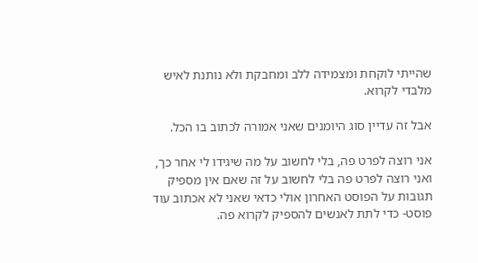שהייתי לוקחת ומצמידה ללב ומחבקת ולא נותנת לאיש מלבדי לקרוא.

אבל זה עדיין סוג היומנים שאני אמורה לכתוב בו הכל.

אני רוצה לפרט פה, בלי לחשוב על מה שיגידו לי אחר כך, ואני רוצה לפרט פה בלי לחשוב על זה שאם אין מספיק תגובות על הפוסט האחרון אולי כדאי שאני לא אכתוב עוד פוסט- כדי לתת לאנשים להספיק לקרוא פה.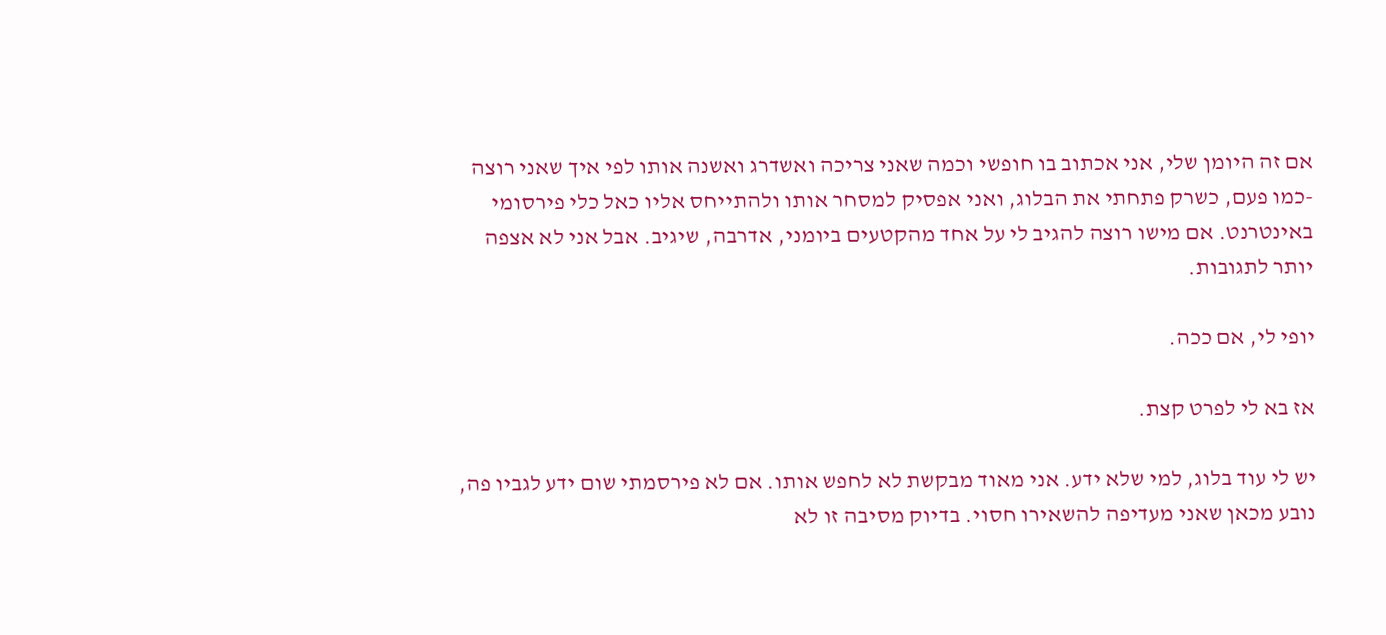אם זה היומן שלי, אני אכתוב בו חופשי וכמה שאני צריכה ואשדרג ואשנה אותו לפי איך שאני רוצה -כמו פעם, כשרק פתחתי את הבלוג, ואני אפסיק למסחר אותו ולהתייחס אליו כאל כלי פירסומי באינטרנט. אם מישו רוצה להגיב לי על אחד מהקטעים ביומני, אדרבה, שיגיב. אבל אני לא אצפה יותר לתגובות.

יופי לי, אם ככה.

אז בא לי לפרט קצת.

יש לי עוד בלוג, למי שלא ידע. אני מאוד מבקשת לא לחפש אותו. אם לא פירסמתי שום ידע לגביו פה, נובע מכאן שאני מעדיפה להשאירו חסוי. בדיוק מסיבה זו לא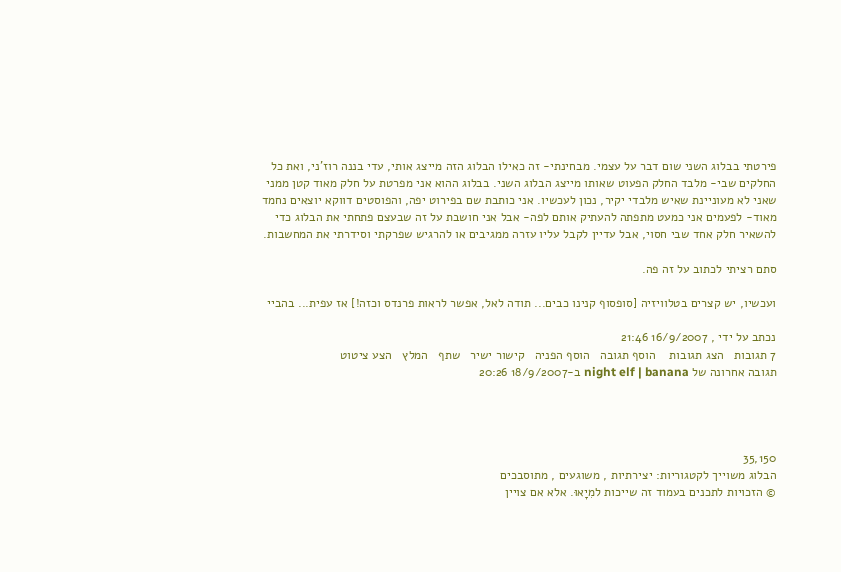פירטתי בבלוג השני שום דבר על עצמי. מבחינתי- זה כאילו הבלוג הזה מייצג אותי, עדי בננה רוז'ני, ואת כל החלקים שבי- מלבד החלק הפעוט שאותו מייצג הבלוג השני. בבלוג ההוא אני מפרטת על חלק מאוד קטן ממני שאני לא מעוניינת שאיש מלבדי יקיר, נכון לעכשיו. אני כותבת שם בפירוט יפה, והפוסטים דווקא יוצאים נחמד מאוד- לפעמים אני כמעט מתפתה להעתיק אותם לפה- אבל אני חושבת על זה שבעצם פתחתי את הבלוג כדי להשאיר חלק אחד שבי חסוי, אבל עדיין לקבל עליו עזרה ממגיבים או להרגיש שפרקתי וסידרתי את המחשבות.

סתם רציתי לכתוב על זה פה.

ועכשיו, יש קצרים בטלוויזיה [סופסוף קנינו כבים... תודה לאל, אפשר לראות פרנדס וכזה!] אז עפית... בהביי

נכתב על ידי , 16/9/2007 21:46
7 תגובות   הצג תגובות    הוסף תגובה   הוסף הפניה   קישור ישיר   שתף   המלץ   הצע ציטוט
תגובה אחרונה של night elf | banana ב-18/9/2007 20:26




35,150
הבלוג משוייך לקטגוריות: יצירתיות , משוגעים , מתוסבכים
© הזכויות לתכנים בעמוד זה שייכות למִיָאוּ. אלא אם צויין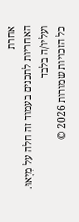אחרת
האחריות לתכנים בעמוד זה חלה על מִיָאוּ. ועליו/ה בלבד
כל הזכויות שמורות 2026 ©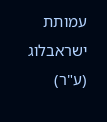עמותת ישראבלוג (ע"ר)